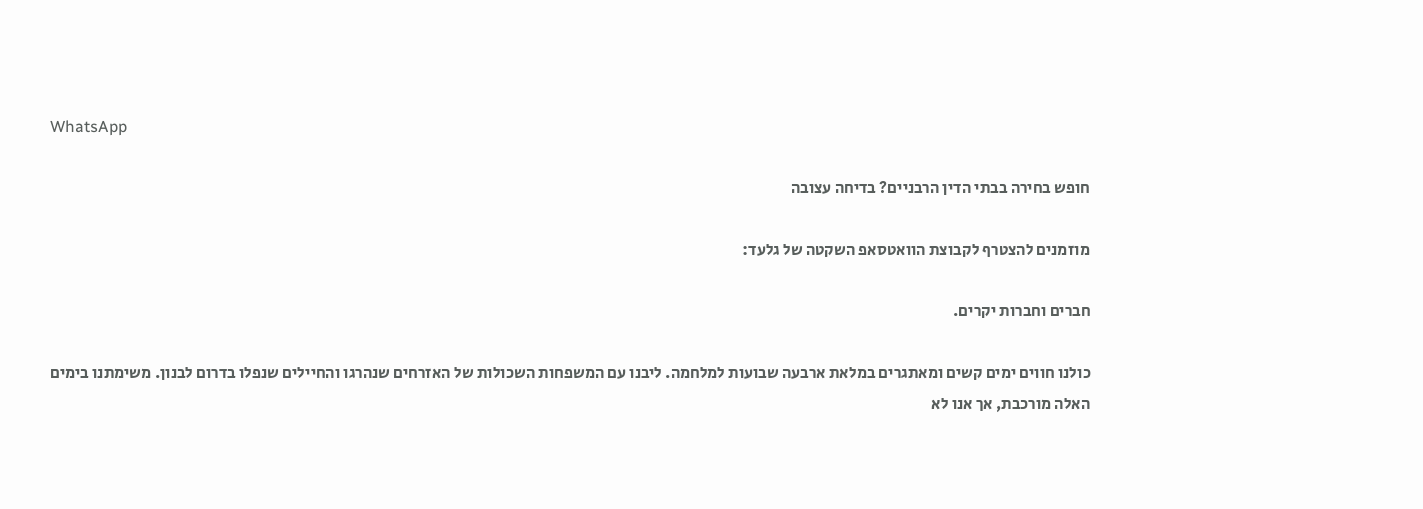WhatsApp

חופש בחירה בבתי הדין הרבניים? בדיחה עצובה

מוזמנים להצטרף לקבוצת הוואטסאפ השקטה של גלעד:

חברים וחברות יקרים.

כולנו חווים ימים קשים ומאתגרים במלאת ארבעה שבועות למלחמה. ליבנו עם המשפחות השכולות של האזרחים שנהרגו והחיילים שנפלו בדרום לבנון. משימתנו בימים האלה מורכבת, אך אנו לא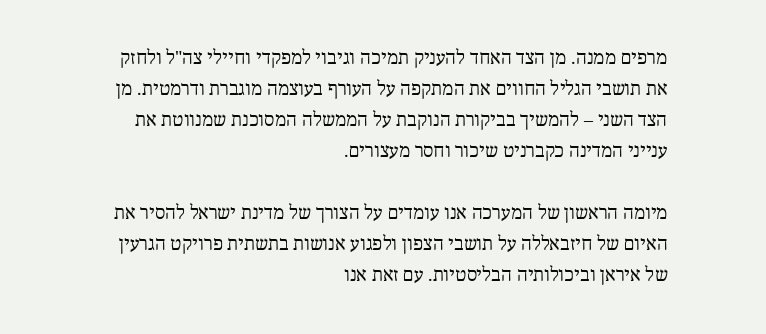מרפים ממנה. מן הצד האחד להעניק תמיכה וגיבוי למפקדי וחיילי צה"ל ולחזק את תושבי הגליל החווים את המתקפה על העורף בעוצמה מוגברת ודרמטית. מן הצד השני – להמשיך בביקורת הנוקבת על הממשלה המסוכנת שמנווטת את ענייני המדינה כקברניט שיכור וחסר מעצורים.

מיומה הראשון של המערכה אנו עומדים על הצורך של מדינת ישראל להסיר את האיום של חיזבאללה על תושבי הצפון ולפגוע אנושות בתשתית פרויקט הגרעין של איראן וביכולותיה הבליסטיות. עם זאת אנו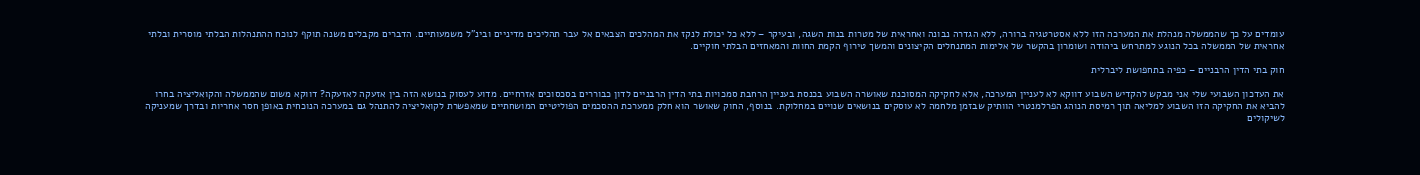עומדים על כך שהממשלה מנהלת את המערכה הזו ללא אסטרטגיה ברורה, ללא הגדרה נבונה ואחראית של מטרות בנות השגה, ובעיקר – ללא כל יכולת לנקז את המהלכים הצבאים אל עבר תהליכים מדיניים ובינ"ל משמעותיים. הדברים מקבלים משנה תוקף לנוכח ההתנהלות הבלתי מוסרית ובלתי אחראית של הממשלה בכל הנוגע למתרחש ביהודה ושומרון בהקשר של אלימות המתנחלים הקיצונים והמשך טירוף הקמת החוות והמאחזים הבלתי חוקיים.

חוק בתי הדין הרבניים – כפיה בתחפושת ליברלית

את העדכון השבועי שלי אני מבקש להקדיש השבוע דווקא לא לעניין המערכה, אלא לחקיקה המסוכנת שאושרה השבוע בכנסת בעניין הרחבת סמכויות בתי הדין הרבניים לדון כבוררים בסכסוכים אזרחיים. מדוע לעסוק בנושא הזה בין אזעקה לאזעקה? דווקא משום שהממשלה והקואליציה בחרו להביא את החקיקה הזו השבוע למליאה תוך רמיסת הנוהג הפרלמנטרי הוותיק שבזמן מלחמה לא עוסקים בנושאים שנויים במחלוקת. בנוסף, החוק שאושר הוא חלק ממערכת ההסכמים הפוליטיים המושחתיים שמאפשרת לקואליציה להתנהל גם במערכה הנוכחית באופן חסר אחריות ובדרך שמעניקה לשיקולים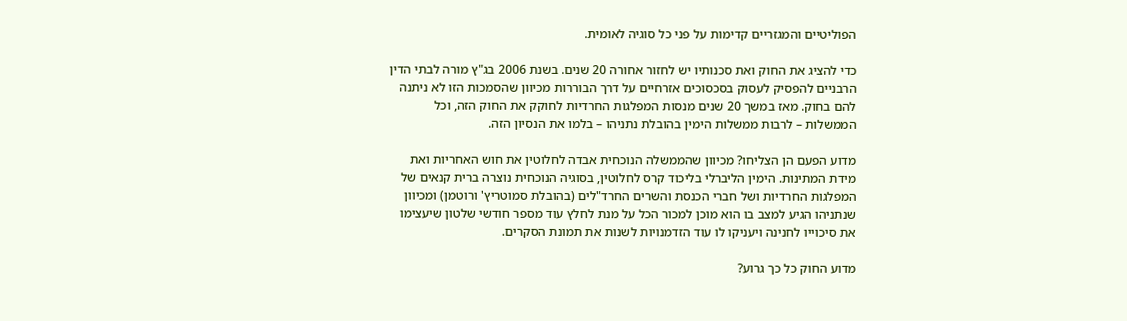הפוליטיים והמגזריים קדימות על פני כל סוגיה לאומית.

כדי להציג את החוק ואת סכנותיו יש לחזור אחורה 20 שנים. בשנת 2006 בג"ץ מורה לבתי הדין הרבניים להפסיק לעסוק בסכסוכים אזרחיים על דרך הבוררות מכיוון שהסמכות הזו לא ניתנה להם בחוק. מאז במשך 20 שנים מנסות המפלגות החרדיות לחוקק את החוק הזה, וכל הממשלות – לרבות ממשלות הימין בהובלת נתניהו – בלמו את הנסיון הזה.

מדוע הפעם הן הצליחו? מכיוון שהממשלה הנוכחית אבדה לחלוטין את חוש האחריות ואת מידת המתינות. הימין הליברלי בליכוד קרס לחלוטין, בסוגיה הנוכחית נוצרה ברית קנאים של המפלגות החרדיות ושל חברי הכנסת והשרים החרד"לים (בהובלת סמוטריץ' ורוטמן) ומכיוון שנתניהו הגיע למצב בו הוא מוכן למכור הכל על מנת לחלץ עוד מספר חודשי שלטון שיעצימו את סיכוייו לחנינה ויעניקו לו עוד הזדמנויות לשנות את תמונת הסקרים.

מדוע החוק כל כך גרוע?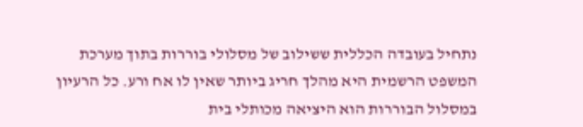נתחיל בעובדה הכללית ששילוב של מסלולי בוררות בתוך מערכת המשפט הרשמית היא מהלך חריג ביותר שאין לו אח ורע. כל הרעיון במסלול הבוררות הוא היציאה מכותלי בית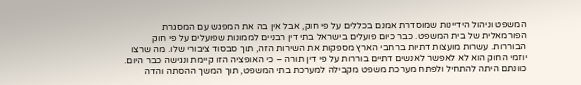המשפט וניהול הידיינות שמוסדרת אמנם בכללים על פי חוק, אבל אין בה את המפגש עם המסגרת הפורמאלית של בית המשפט. כבר כיום פועלים בישראל בתי דין רבניים לממונות שפועלים על פי חוק הבוררות. עשרות מועצות דתיות ברחבי הארץ מספקות את השירות הזה, תוך סבסוד ציבורי שלו. מה שרצו יוזמי החוק הוא לא לאפשר לאנשים דתיים בוררות על פי דין תורה – כי האופציה הזו קיימת ונגישה כבר היום. כוונתם היתה להתחיל ולפתח מערכת משפט מקבילה למערכת בתי המשפט, תוך המשך ההסתה והדה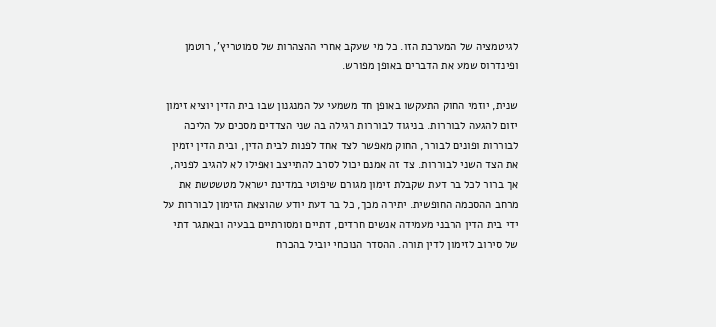לגיטמציה של המערכת הזו. כל מי שעקב אחרי ההצהרות של סמוטריץ', רוטמן ופינדרוס שמע את הדברים באופן מפורש.

שנית, יוזמי החוק התעקשו באופן חד משמעי על המנגנון שבו בית הדין יוציא זימון יזום להגעה לבוררות. בניגוד לבוררות רגילה בה שני הצדדים מסכים על הליכה לבוררות ופונים לבורר, החוק מאפשר לצד אחד לפנות לבית הדין, ובית הדין יזמין את הצד השני לבוררות. צד זה אמנם יכול לסרב להתייצב ואפילו לא להגיב לפניה, אך ברור לכל בר דעת שקבלת זימון מגורם שיפוטי במדינת ישראל מטשטשת את מרחב ההסכמה החופשית. יתירה מכך, כל בר דעת יודע שהוצאת הזימון לבוררות על ידי בית הדין הרבני מעמידה אנשים חרדים, דתיים ומסורתיים בבעיה ובאתגר דתי של סירוב לזימון לדין תורה. ההסדר הנוכחי יוביל בהכרח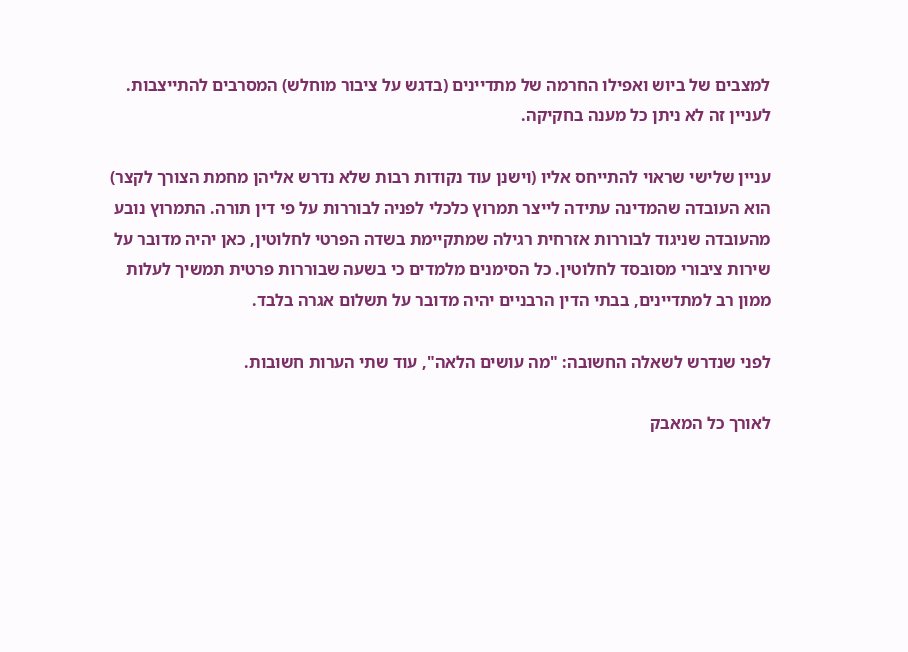למצבים של ביוש ואפילו החרמה של מתדיינים (בדגש על ציבור מוחלש) המסרבים להתייצבות. לעניין זה לא ניתן כל מענה בחקיקה.

עניין שלישי שראוי להתייחס אליו (וישנן עוד נקודות רבות שלא נדרש אליהן מחמת הצורך לקצר) הוא העובדה שהמדינה עתידה לייצר תמרוץ כלכלי לפניה לבוררות על פי דין תורה. התמרוץ נובע מהעובדה שניגוד לבוררות אזרחית רגילה שמתקיימת בשדה הפרטי לחלוטין, כאן יהיה מדובר על שירות ציבורי מסובסד לחלוטין. כל הסימנים מלמדים כי בשעה שבוררות פרטית תמשיך לעלות ממון רב למתדיינים, בבתי הדין הרבניים יהיה מדובר על תשלום אגרה בלבד.

לפני שנדרש לשאלה החשובה: "מה עושים הלאה", עוד שתי הערות חשובות.

לאורך כל המאבק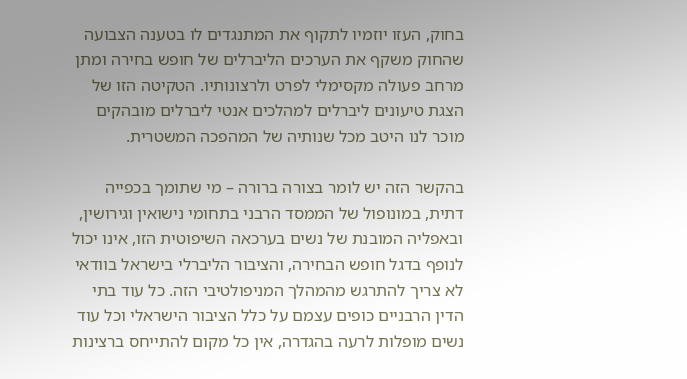בחוק, העזו יוזמיו לתקוף את המתנגדים לו בטענה הצבועה שהחוק משקף את הערכים הליברלים של חופש בחירה ומתן מרחב פעולה מקסימלי לפרט ולרצונותיו. הטקיטה הזו של הצגת טיעונים ליברלים למהלכים אנטי ליברלים מובהקים מוכר לנו היטב מכל שנותיה של המהפכה המשטרית.

בהקשר הזה יש לומר בצורה ברורה – מי שתומך בכפייה דתית, במונופול של הממסד הרבני בתחומי נישואין וגירושין, ובאפליה המובנת של נשים בערכאה השיפוטית הזו, אינו יכול לנופף בדגל חופש הבחירה, והציבור הליברלי בישראל בוודאי לא צריך להתרגש מהמהלך המניפולטיבי הזה. כל עוד בתי הדין הרבניים כופים עצמם על כלל הציבור הישראלי וכל עוד נשים מופלות לרעה בהגדרה, אין כל מקום להתייחס ברצינות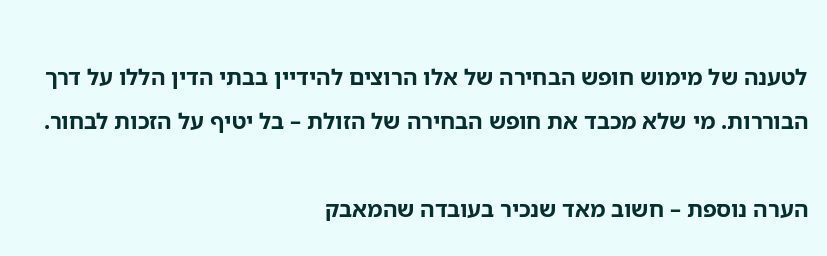לטענה של מימוש חופש הבחירה של אלו הרוצים להידיין בבתי הדין הללו על דרך הבוררות. מי שלא מכבד את חופש הבחירה של הזולת – בל יטיף על הזכות לבחור.

הערה נוספת – חשוב מאד שנכיר בעובדה שהמאבק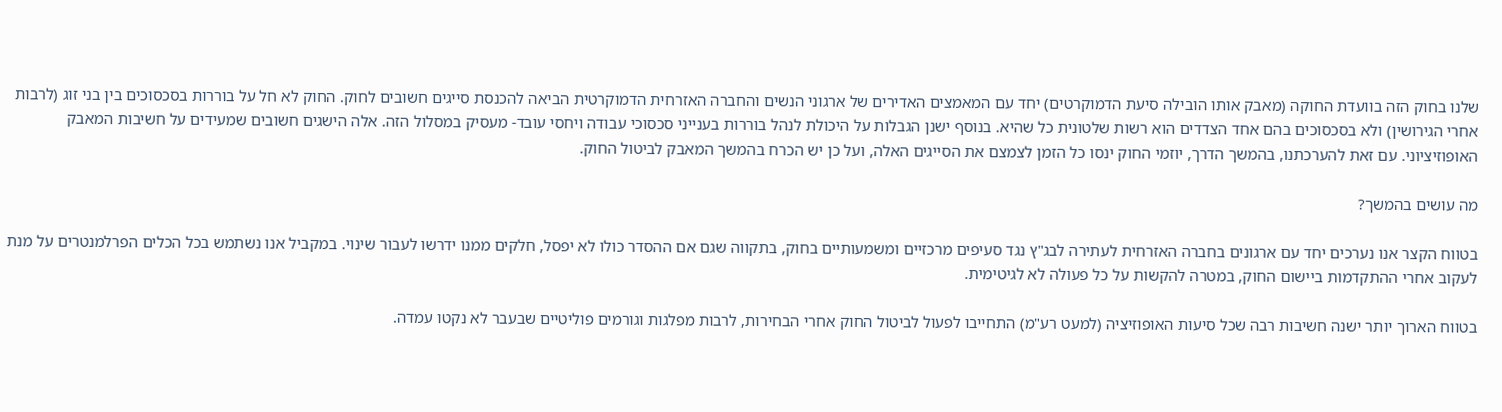שלנו בחוק הזה בוועדת החוקה (מאבק אותו הובילה סיעת הדמוקרטים) יחד עם המאמצים האדירים של ארגוני הנשים והחברה האזרחית הדמוקרטית הביאה להכנסת סייגים חשובים לחוק. החוק לא חל על בוררות בסכסוכים בין בני זוג (לרבות אחרי הגירושין) ולא בסכסוכים בהם אחד הצדדים הוא רשות שלטונית כל שהיא. בנוסף ישנן הגבלות על היכולת לנהל בוררות בענייני סכסוכי עבודה ויחסי עובד- מעסיק במסלול הזה. אלה הישגים חשובים שמעידים על חשיבות המאבק האופוזיציוני. עם זאת להערכתנו, בהמשך הדרך, יוזמי החוק ינסו כל הזמן לצמצם את הסייגים האלה, ועל כן יש הכרח בהמשך המאבק לביטול החוק.

מה עושים בהמשך?

בטווח הקצר אנו נערכים יחד עם ארגונים בחברה האזרחית לעתירה לבג"ץ נגד סעיפים מרכזיים ומשמעותיים בחוק, בתקווה שגם אם ההסדר כולו לא יפסל, חלקים ממנו ידרשו לעבור שינוי. במקביל אנו נשתמש בכל הכלים הפרלמנטרים על מנת לעקוב אחרי ההתקדמות ביישום החוק, במטרה להקשות על כל פעולה לא לגיטימית.

בטווח הארוך יותר ישנה חשיבות רבה שכל סיעות האופוזיציה (למעט רע"מ) התחייבו לפעול לביטול החוק אחרי הבחירות, לרבות מפלגות וגורמים פוליטיים שבעבר לא נקטו עמדה.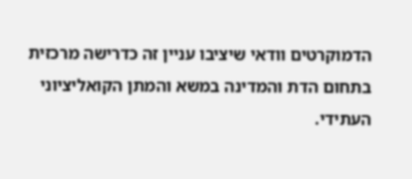הדמוקרטים וודאי שיציבו עניין זה כדרישה מרכזית בתחום הדת והמדינה במשא והמתן הקואליציוני העתידי.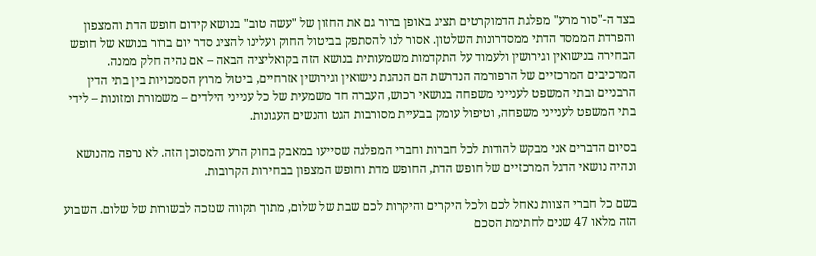בצד ה-"סור מרע" מפלגת הדמוקרטים תציג באופן ברור גם את החזון של "עשה טוב" בנושא קידום חופש הדת והמצפון והפרדת הממסד הדתי ממסדרונות השלטון. אסור לנו להסתפק בביטול החוק ועלינו להציג סדר יום ברור בנושא של חופש הבחירה בנישואין וגירושין ולעמוד על התקדמות משמעותית בנושא הזה בקואליציה הבאה – אם נהיה חלק ממנה. המרכיבים המרכזיים של הרפורמה הנדרשת הם הנהגת נישואין וגירושין אזרחיים, ביטול מרוץ הסמכויות בין בתי הדין הרבניים ובתי המשפט לענייני משפחה בנושאי רכוש, העברה חד משמעית של כל ענייני הילדים – משמורת ומזונות – לידי בתי המשפט לענייני משפחה, וטיפול עומק בבעיית מסורבות הגט והנשים העגונות.

בסיום הדברים אני מבקש להודות לכל חברות וחברי המפלגה שסייעו במאבק בחוק הרע והמסוכן הזה. לא נרפה מהנושא ונהיה נושאי הדגל המרכזיים של חופש הדת, החופש מדת וחופש המצפון בבחירות הקרובות.

בשם כל חברי הצוות נאחל לכם ולכל היקרים והיקרות לכם שבת של שלום, מתוך תקווה שנזכה לבשורות של שלום. השבוע הזה מלאו 47 שנים לחתימת הסכם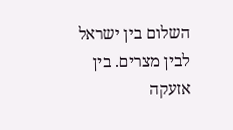השלום בין ישראל לבין מצרים. בין אזעקה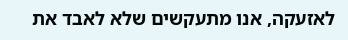לאזעקה, אנו מתעקשים שלא לאבד את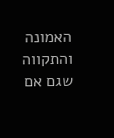האמונה והתקווה שגם אם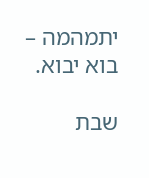יתמהמה – בוא יבוא.

שבת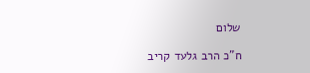שלום

ח"כ הרב גלעד קריב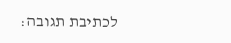לכתיבת תגובה: